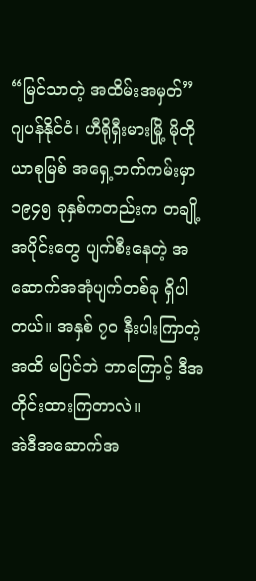“မြင်သာတဲ့ အထိမ်းအမှတ်”
ဂျပန်နိုင်ငံ၊ ဟီရိုရှီးမားမြို့ မိုတိုယာစုမြစ် အရှေ့ဘက်ကမ်းမှာ ၁၉၄၅ ခုနှစ်ကတည်းက တချို့အပိုင်းတွေ ပျက်စီးနေတဲ့ အဆောက်အအုံပျက်တစ်ခု ရှိပါတယ်။ အနှစ် ၇၀ နီးပါးကြာတဲ့အထိ မပြင်ဘဲ ဘာကြောင့် ဒီအတိုင်းထားကြတာလဲ။
အဲဒီအဆောက်အ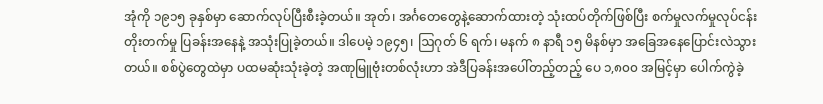အုံကို ၁၉၁၅ ခုနှစ်မှာ ဆောက်လုပ်ပြီးစီးခဲ့တယ်။ အုတ်၊ အင်္ဂတေတွေနဲ့ဆောက်ထားတဲ့ သုံးထပ်တိုက်ဖြစ်ပြီး စက်မှုလက်မှုလုပ်ငန်းတိုးတက်မှု ပြခန်းအနေနဲ့ အသုံးပြုခဲ့တယ်။ ဒါပေမဲ့ ၁၉၄၅၊ ဩဂုတ် ၆ ရက်၊ မနက် ၈ နာရီ ၁၅ မိနစ်မှာ အခြေအနေပြောင်းလဲသွားတယ်။ စစ်ပွဲတွေထဲမှာ ပထမဆုံးသုံးခဲ့တဲ့ အဏုမြူဗုံးတစ်လုံးဟာ အဲဒီပြခန်းအပေါ်တည့်တည့် ပေ ၁,၈၀၀ အမြင့်မှာ ပေါက်ကွဲခဲ့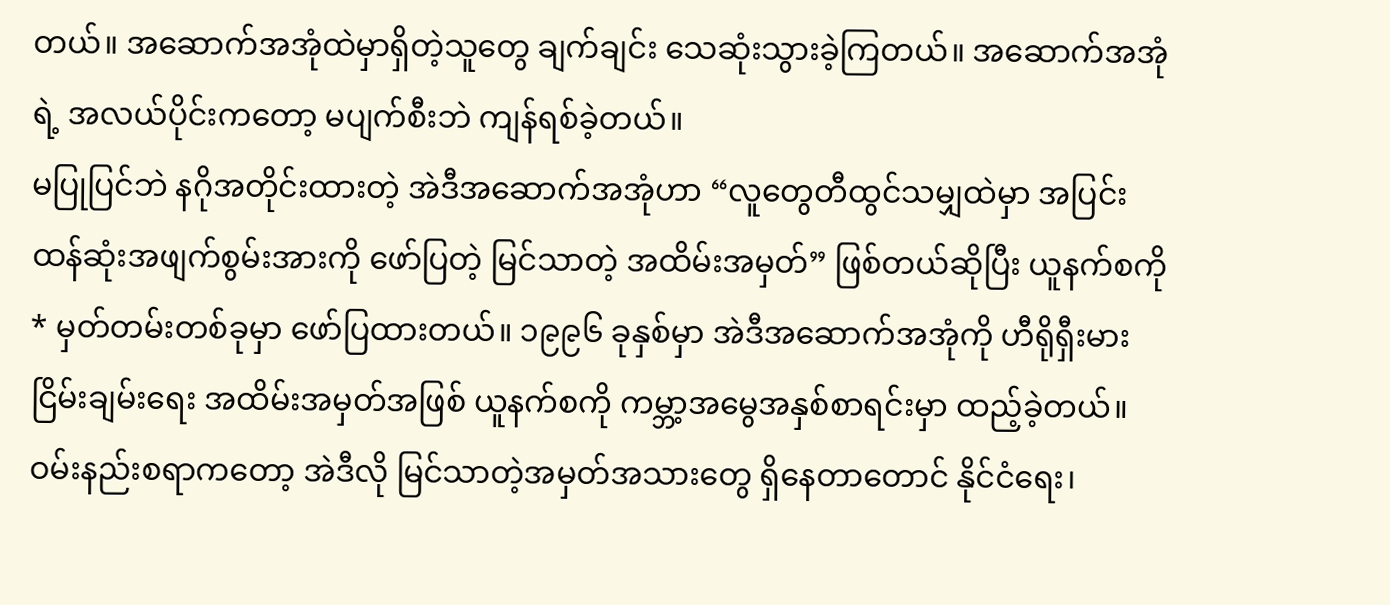တယ်။ အဆောက်အအုံထဲမှာရှိတဲ့သူတွေ ချက်ချင်း သေဆုံးသွားခဲ့ကြတယ်။ အဆောက်အအုံရဲ့ အလယ်ပိုင်းကတော့ မပျက်စီးဘဲ ကျန်ရစ်ခဲ့တယ်။
မပြုပြင်ဘဲ နဂိုအတိုင်းထားတဲ့ အဲဒီအဆောက်အအုံဟာ “လူတွေတီထွင်သမျှထဲမှာ အပြင်းထန်ဆုံးအဖျက်စွမ်းအားကို ဖော်ပြတဲ့ မြင်သာတဲ့ အထိမ်းအမှတ်” ဖြစ်တယ်ဆိုပြီး ယူနက်စကို * မှတ်တမ်းတစ်ခုမှာ ဖော်ပြထားတယ်။ ၁၉၉၆ ခုနှစ်မှာ အဲဒီအဆောက်အအုံကို ဟီရိုရှီးမား ငြိမ်းချမ်းရေး အထိမ်းအမှတ်အဖြစ် ယူနက်စကို ကမ္ဘာ့အမွေအနှစ်စာရင်းမှာ ထည့်ခဲ့တယ်။
ဝမ်းနည်းစရာကတော့ အဲဒီလို မြင်သာတဲ့အမှတ်အသားတွေ ရှိနေတာတောင် နိုင်ငံရေး၊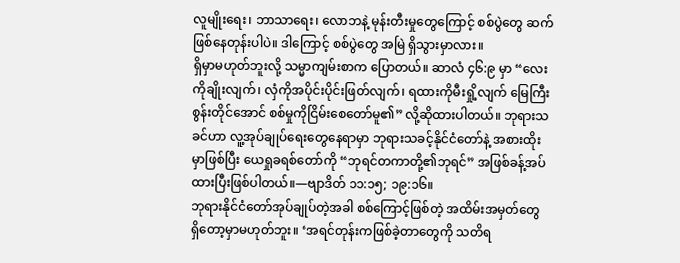လူမျိုးရေး၊ ဘာသာရေး၊ လောဘနဲ့ မုန်းတီးမှုတွေကြောင့် စစ်ပွဲတွေ ဆက်ဖြစ်နေတုန်းပါပဲ။ ဒါကြောင့် စစ်ပွဲတွေ အမြဲ ရှိသွားမှာလား။
ရှိမှာမဟုတ်ဘူးလို့ သမ္မာကျမ်းစာက ပြောတယ်။ ဆာလံ ၄၆:၉ မှာ “လေးကိုချိုးလျက်၊ လှံကိုအပိုင်းပိုင်းဖြတ်လျက်၊ ရထားကိုမီးရှို့လျက် မြေကြီးစွန်းတိုင်အောင် စစ်မှုကိုငြိမ်းစေတော်မူ၏” လို့ဆိုထားပါတယ်။ ဘုရားသခင်ဟာ လူ့အုပ်ချုပ်ရေးတွေနေရာမှာ ဘုရားသခင့်နိုင်ငံတော်နဲ့ အစားထိုးမှာဖြစ်ပြီး ယေရှုခရစ်တော်ကို “ဘုရင်တကာတို့၏ဘုရင်” အဖြစ်ခန့်အပ်ထားပြီးဖြစ်ပါတယ်။—ဗျာဒိတ် ၁၁:၁၅; ၁၉:၁၆။
ဘုရားနိုင်ငံတော်အုပ်ချုပ်တဲ့အခါ စစ်ကြောင့်ဖြစ်တဲ့ အထိမ်းအမှတ်တွေ ရှိတော့မှာမဟုတ်ဘူး။ ‘အရင်တုန်းကဖြစ်ခဲ့တာတွေကို သတိရ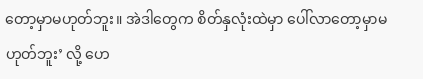တော့မှာမဟုတ်ဘူး။ အဲဒါတွေက စိတ်နှလုံးထဲမှာ ပေါ်လာတော့မှာမဟုတ်ဘူး’ လို့ ဟေ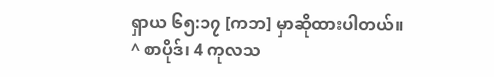ရှာယ ၆၅:၁၇ [ကဘ] မှာဆိုထားပါတယ်။
^ စာပိုဒ်၊ 4 ကုလသ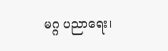မဂ္ဂ ပညာရေး၊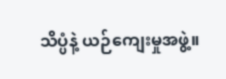သိပ္ပံနဲ့ ယဉ်ကျေးမှုအဖွဲ့။